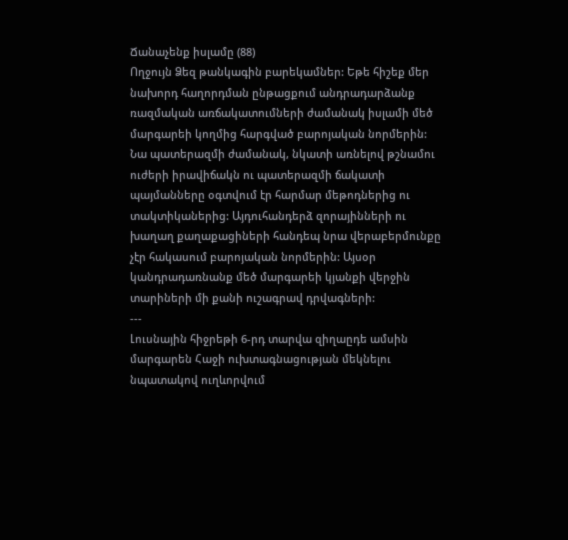Ճանաչենք իսլամը (88)
Ողջույն Ձեզ թանկագին բարեկամներ: Եթե հիշեք մեր նախորդ հաղորդման ընթացքում անդրադարձանք ռազմական առճակատումների ժամանակ իսլամի մեծ մարգարեի կողմից հարգված բարոյական նորմերին:
Նա պատերազմի ժամանակ, նկատի առնելով թշնամու ուժերի իրավիճակն ու պատերազմի ճակատի պայմանները օգտվում էր հարմար մեթոդներից ու տակտիկաներից: Այդուհանդերձ զորայինների ու խաղաղ քաղաքացիների հանդեպ նրա վերաբերմունքը չէր հակասում բարոյական նորմերին: Այսօր կանդրադառնանք մեծ մարգարեի կյանքի վերջին տարիների մի քանի ուշագրավ դրվագների:
---
Լուսնային հիջրեթի 6-րդ տարվա զիղաըդե ամսին մարգարեն Հաջի ուխտագնացության մեկնելու նպատակով ուղևորվում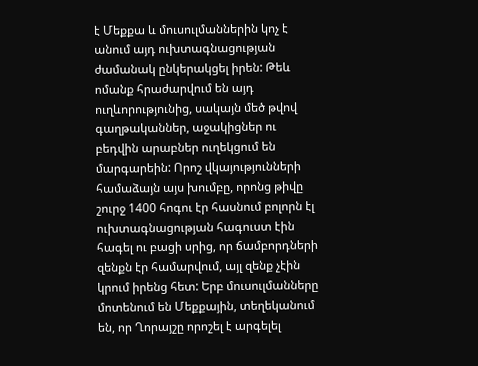է Մեքքա և մուսուլմաններին կոչ է անում այդ ուխտագնացության ժամանակ ընկերակցել իրեն: Թեև ոմանք հրաժարվում են այդ ուղևորությունից, սակայն մեծ թվով գաղթականներ, աջակիցներ ու բեդվին արաբներ ուղեկցում են մարգարեին: Որոշ վկայությունների համաձայն այս խումբը, որոնց թիվը շուրջ 1400 հոգու էր հասնում բոլորն էլ ուխտագնացության հագուստ էին հագել ու բացի սրից, որ ճամբորդների զենքն էր համարվում, այլ զենք չէին կրում իրենց հետ: Երբ մուսուլմանները մոտենում են Մեքքային, տեղեկանում են, որ Ղորայշը որոշել է արգելել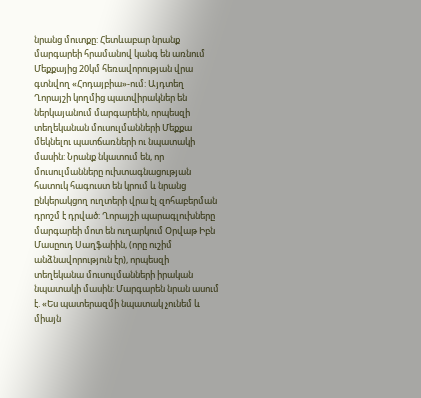նրանց մուտքը: Հետևաբար նրանք մարգարեի հրամանով կանգ են առնում Մեքքայից 20կմ հեռավորության վրա գտնվող «Հոդայբիա»-ում: Այդտեղ Ղորայշի կողմից պատվիրակներ են ներկայանում մարգարեին, որպեսզի տեղեկանան մուսուլմանների Մեքքա մեկնելու պատճառների ու նպատակի մասին: Նրանք նկատում են, որ մուսուլմանները ուխտագնացության հատուկ հագուստ են կրում և նրանց ընկերակցող ուղտերի վրա էլ զոհաբերման դրոշմ է դրված: Ղորայշի պարագլուխները մարգարեի մոտ են ուղարկում Օրվաթ Իբն Մասըուդ Սաղֆաիին, (որը ուշիմ անձնավորություն էր), որպեսզի տեղեկանա մուսուլմանների իրական նպատակի մասին: Մարգարեն նրան ասում է. «Ես պատերազմի նպատակ չունեմ և միայն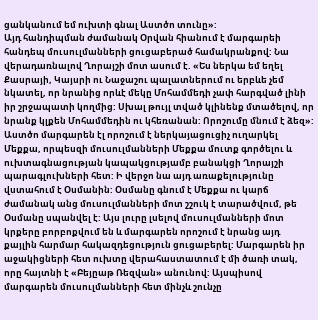ցանկանում եմ ուխտի գնալ Աստծո տունը»:
Այդ հանդիպման ժամանակ Օրվան հիանում է մարգարեի հանդեպ մուսուլմանների ցուցաբերած համակրանքով: Նա վերադառնալով Ղորայշի մոտ ասում է. «Ես ներկա եմ եղել Քասրայի, Կայսրի ու Նաջաշու պալատներում ու երբևե չեմ նկատել, որ նրանից որևէ մեկը Մոհամմեդի չափ հարգված լինի իր շրջապատի կողմից: Սխալ թույլ տված կլինենք մտածելով, որ նրանք կլքեն Մոհամմեդին ու կհեռանան: Որոշումը մնում է ձեզ»:
Աստծո մարգարեն էլ որոշում է ներկայացուցիչ ուղարկել Մեքքա, որպեսզի մուսուլմանների Մեքքա մուտք գործելու և ուխտագնացության կապակցությամբ բանակցի Ղորայշի պարագլուխների հետ: Ի վերջո նա այդ առաքելությունը վստահում է Օսմանին: Օսմանը գնում է Մեքքա ու կարճ ժամանակ անց մուսուլմանների մոտ շշուկ է տարածվում, թե Օսմանը սպանվել է: Այս լուրը լսելով մուսուլմանների մոտ կրքերը բորբոքվում են և մարգարեն որոշում է նրանց այդ քայլին հարմար հակազդեցություն ցուցաբերել: Մարգարեն իր աջակիցների հետ ուխտը վերահաստատում է մի ծառի տակ, որը հայտնի է «Բեյըաթ Ռեզվան» անունով: Այսպիսով մարգարեն մուսուլմանների հետ մինչև շունչը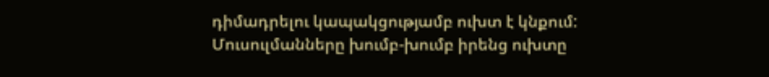դիմադրելու կապակցությամբ ուխտ է կնքում: Մուսուլմանները խումբ-խումբ իրենց ուխտը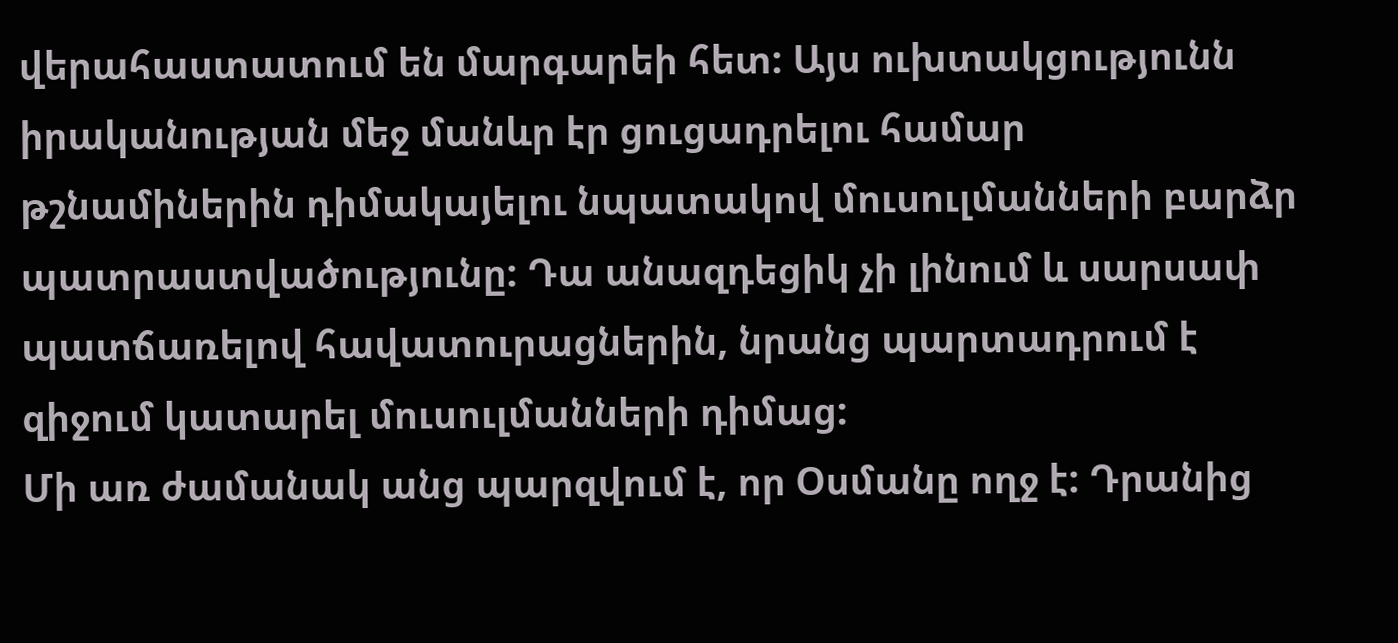վերահաստատում են մարգարեի հետ: Այս ուխտակցությունն իրականության մեջ մանևր էր ցուցադրելու համար թշնամիներին դիմակայելու նպատակով մուսուլմանների բարձր պատրաստվածությունը: Դա անազդեցիկ չի լինում և սարսափ պատճառելով հավատուրացներին, նրանց պարտադրում է զիջում կատարել մուսուլմանների դիմաց:
Մի առ ժամանակ անց պարզվում է, որ Օսմանը ողջ է: Դրանից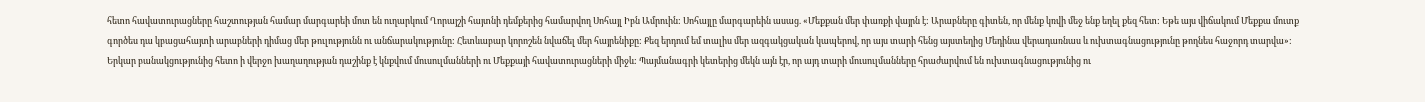հետո հավատուրացները հաշտության համար մարգարեի մոտ են ուղարկում Ղորայշի հայտնի դեմքերից համարվող Սոհայլ Իբն Ամրուին: Սոհայլը մարգարեին ասաց. «Մեքքան մեր փառքի վայրն է: Արաբները գիտեն, որ մենք կռվի մեջ ենք եղել քեզ հետ: Եթե այս վիճակում Մեքքա մուտք գործես դա կբացահայտի արաբների դիմաց մեր թուլությունն ու անճարակությունը: Հետևաբար կորոշեն նվաճել մեր հայրենիքը: Քեզ երդում եմ տալիս մեր ազգակցական կապերով, որ այս տարի հենց այստեղից Մեդինա վերադառնաս և ուխտագնացությունը թողնես հաջորդ տարվա»:
Երկար բանակցությունից հետո ի վերջո խաղաղության դաշինք է կնքվում մուսուլմանների ու Մեքքայի հավատուրացների միջև: Պայմանագրի կետերից մեկն այն էր, որ այդ տարի մուսուլմանները հրաժարվում են ուխտագնացությունից ու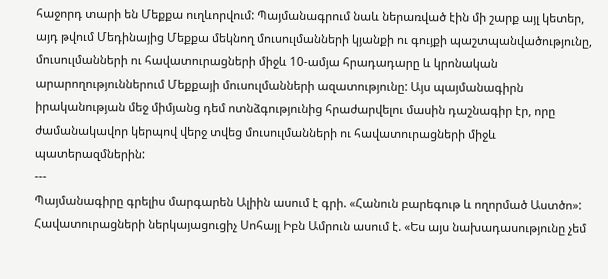հաջորդ տարի են Մեքքա ուղևորվում: Պայմանագրում նաև ներառված էին մի շարք այլ կետեր, այդ թվում Մեդինայից Մեքքա մեկնող մուսուլմանների կյանքի ու գույքի պաշտպանվածությունը, մուսուլմանների ու հավատուրացների միջև 10-ամյա հրադադարը և կրոնական արարողություններում Մեքքայի մուսուլմանների ազատությունը: Այս պայմանագիրն իրականության մեջ միմյանց դեմ ոտնձգությունից հրաժարվելու մասին դաշնագիր էր, որը ժամանակավոր կերպով վերջ տվեց մուսուլմանների ու հավատուրացների միջև պատերազմներին:
---
Պայմանագիրը գրելիս մարգարեն Ալիին ասում է գրի. «Հանուն բարեգութ և ողորմած Աստծո»: Հավատուրացների ներկայացուցիչ Սոհայլ Իբն Ամրուն ասում է. «Ես այս նախադասությունը չեմ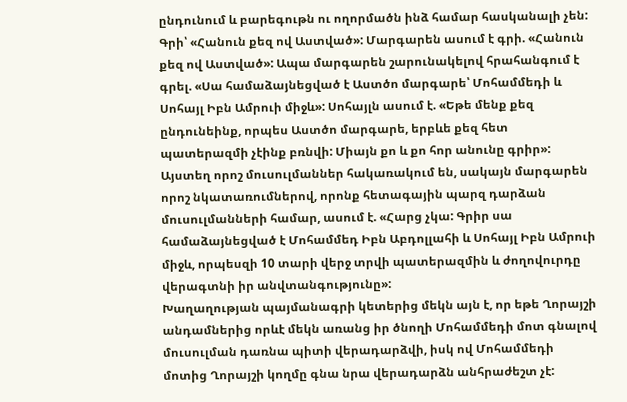ընդունում և բարեգութն ու ողորմածն ինձ համար հասկանալի չեն: Գրի՝ «Հանուն քեզ ով Աստված»: Մարգարեն ասում է գրի. «Հանուն քեզ ով Աստված»: Ապա մարգարեն շարունակելով հրահանգում է գրել. «Սա համաձայնեցված է Աստծո մարգարե՝ Մոհամմեդի և Սոհայլ Իբն Ամրուի միջև»: Սոհայլն ասում է. «Եթե մենք քեզ ընդունեինք, որպես Աստծո մարգարե, երբևե քեզ հետ պատերազմի չէինք բռնվի: Միայն քո և քո հոր անունը գրիր»: Այստեղ որոշ մուսուլմաններ հակառակում են, սակայն մարգարեն որոշ նկատառումներով, որոնք հետագային պարզ դարձան մուսուլմանների համար, ասում է. «Հարց չկա: Գրիր սա համաձայնեցված է Մոհամմեդ Իբն Աբդոլլահի և Սոհայլ Իբն Ամրուի միջև, որպեսզի 10 տարի վերջ տրվի պատերազմին և ժողովուրդը վերագտնի իր անվտանգությունը»:
Խաղաղության պայմանագրի կետերից մեկն այն է, որ եթե Ղորայշի անդամներից որևէ մեկն առանց իր ծնողի Մոհամմեդի մոտ գնալով մուսուլման դառնա պիտի վերադարձվի, իսկ ով Մոհամմեդի մոտից Ղորայշի կողմը գնա նրա վերադարձն անհրաժեշտ չէ: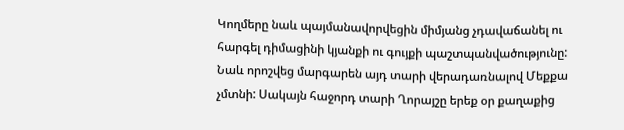Կողմերը նաև պայմանավորվեցին միմյանց չդավաճանել ու հարգել դիմացինի կյանքի ու գույքի պաշտպանվածությունը: Նաև որոշվեց մարգարեն այդ տարի վերադառնալով Մեքքա չմտնի: Սակայն հաջորդ տարի Ղորայշը երեք օր քաղաքից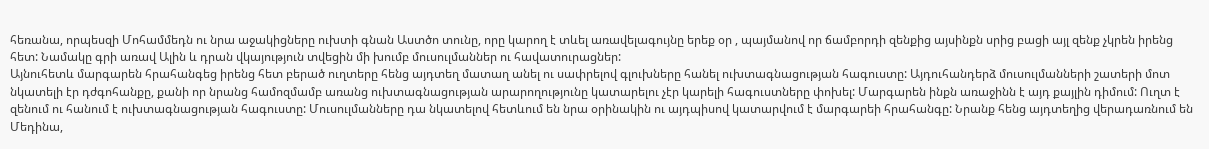հեռանա, որպեսզի Մոհամմեդն ու նրա աջակիցները ուխտի գնան Աստծո տունը, որը կարող է տևել առավելագույնը երեք օր , պայմանով որ ճամբորդի զենքից այսինքն սրից բացի այլ զենք չկրեն իրենց հետ: Նամակը գրի առավ Ալին և դրան վկայություն տվեցին մի խումբ մուսուլմաններ ու հավատուրացներ:
Այնուհետև մարգարեն հրահանգեց իրենց հետ բերած ուղտերը հենց այդտեղ մատաղ անել ու սափրելով գլուխները հանել ուխտագնացության հագուստը: Այդուհանդերձ մուսուլմանների շատերի մոտ նկատելի էր դժգոհանքը, քանի որ նրանց համոզմամբ առանց ուխտագնացության արարողությունը կատարելու չէր կարելի հագուստները փոխել: Մարգարեն ինքն առաջինն է այդ քայլին դիմում: Ուղտ է զենում ու հանում է ուխտագնացության հագուստը: Մուսուլմանները դա նկատելով հետևում են նրա օրինակին ու այդպիսով կատարվում է մարգարեի հրահանգը: Նրանք հենց այդտեղից վերադառնում են Մեդինա,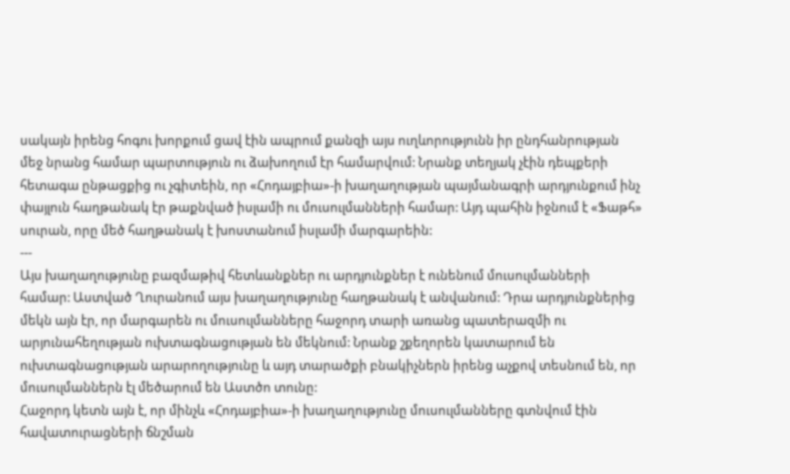սակայն իրենց հոգու խորքում ցավ էին ապրում քանզի այս ուղևորությունն իր ընդհանրության մեջ նրանց համար պարտություն ու ձախողում էր համարվում: Նրանք տեղյակ չէին դեպքերի հետագա ընթացքից ու չգիտեին, որ «Հոդայբիա»-ի խաղաղության պայմանագրի արդյունքում ինչ փայլուն հաղթանակ էր թաքնված իսլամի ու մուսուլմանների համար: Այդ պահին իջնում է «Ֆաթհ» սուրան, որը մեծ հաղթանակ է խոստանում իսլամի մարգարեին:
---
Այս խաղաղությունը բազմաթիվ հետևանքներ ու արդյունքներ է ունենում մուսուլմանների համար: Աստված Ղուրանում այս խաղաղությունը հաղթանակ է անվանում: Դրա արդյունքներից մեկն այն էր, որ մարգարեն ու մուսուլմանները հաջորդ տարի առանց պատերազմի ու արյունահեղության ուխտագնացության են մեկնում: Նրանք շքեղորեն կատարում են ուխտագնացության արարողությունը և այդ տարածքի բնակիչներն իրենց աչքով տեսնում են, որ մուսուլմաններն էլ մեծարում են Աստծո տունը:
Հաջորդ կետն այն է, որ մինչև «Հոդայբիա»-ի խաղաղությունը մուսուլմանները գտնվում էին հավատուրացների ճնշման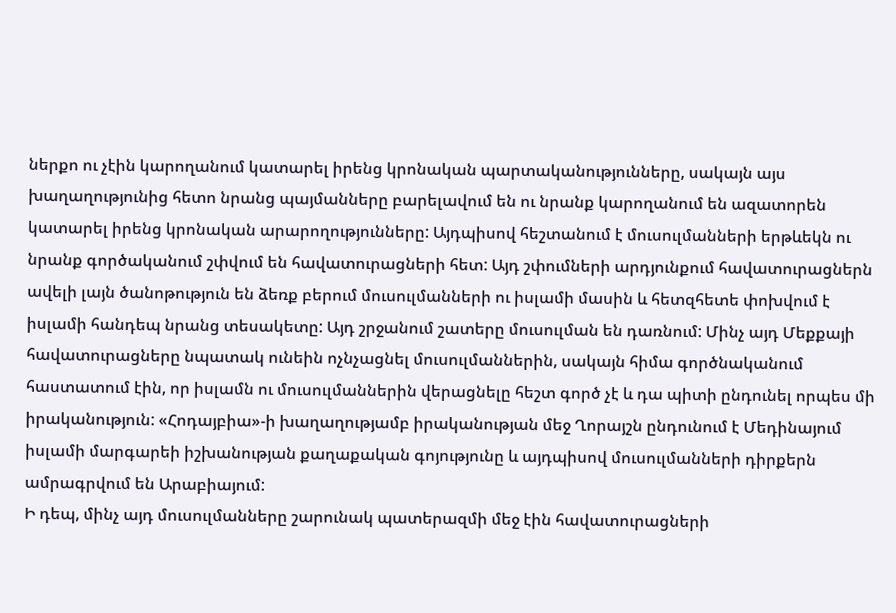ներքո ու չէին կարողանում կատարել իրենց կրոնական պարտականությունները, սակայն այս խաղաղությունից հետո նրանց պայմանները բարելավում են ու նրանք կարողանում են ազատորեն կատարել իրենց կրոնական արարողությունները: Այդպիսով հեշտանում է մուսուլմանների երթևեկն ու նրանք գործականում շփվում են հավատուրացների հետ: Այդ շփումների արդյունքում հավատուրացներն ավելի լայն ծանոթություն են ձեռք բերում մուսուլմանների ու իսլամի մասին և հետզհետե փոխվում է իսլամի հանդեպ նրանց տեսակետը: Այդ շրջանում շատերը մուսուլման են դառնում: Մինչ այդ Մեքքայի հավատուրացները նպատակ ունեին ոչնչացնել մուսուլմաններին, սակայն հիմա գործնականում հաստատում էին, որ իսլամն ու մուսուլմաններին վերացնելը հեշտ գործ չէ և դա պիտի ընդունել որպես մի իրականություն: «Հոդայբիա»-ի խաղաղությամբ իրականության մեջ Ղորայշն ընդունում է Մեդինայում իսլամի մարգարեի իշխանության քաղաքական գոյությունը և այդպիսով մուսուլմանների դիրքերն ամրագրվում են Արաբիայում:
Ի դեպ, մինչ այդ մուսուլմանները շարունակ պատերազմի մեջ էին հավատուրացների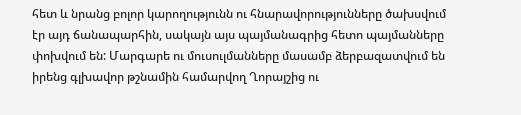հետ և նրանց բոլոր կարողությունն ու հնարավորությունները ծախսվում էր այդ ճանապարհին, սակայն այս պայմանագրից հետո պայմանները փոխվում են: Մարգարե ու մուսուլմանները մասամբ ձերբազատվում են իրենց գլխավոր թշնամին համարվող Ղորայշից ու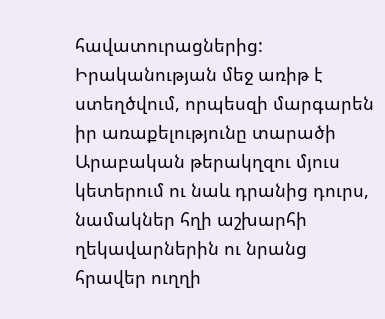հավատուրացներից: Իրականության մեջ առիթ է ստեղծվում, որպեսզի մարգարեն իր առաքելությունը տարածի Արաբական թերակղզու մյուս կետերում ու նաև դրանից դուրս, նամակներ հղի աշխարհի ղեկավարներին ու նրանց հրավեր ուղղի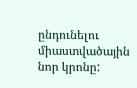ընդունելու միաստվածային նոր կրոնը: